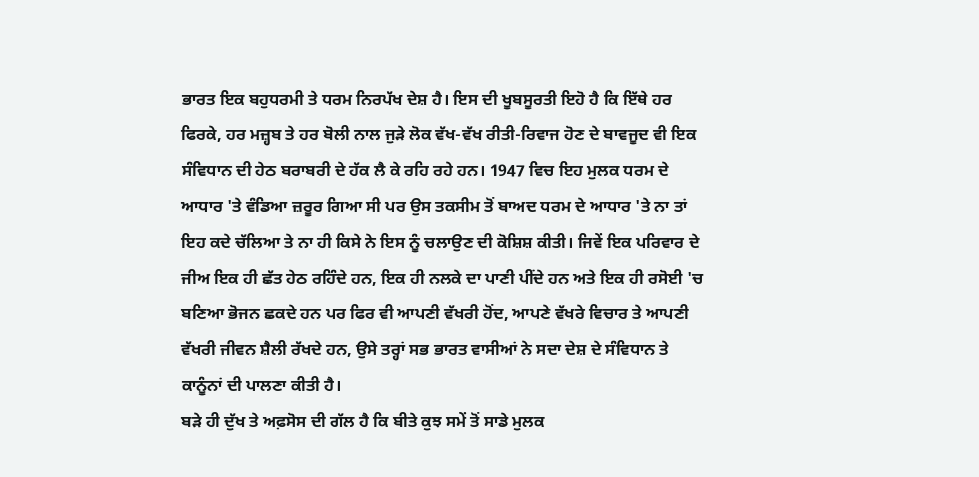ਭਾਰਤ ਇਕ ਬਹੁਧਰਮੀ ਤੇ ਧਰਮ ਨਿਰਪੱਖ ਦੇਸ਼ ਹੈ। ਇਸ ਦੀ ਖੂਬਸੂਰਤੀ ਇਹੋ ਹੈ ਕਿ ਇੱਥੇ ਹਰ ਫਿਰਕੇ, ਹਰ ਮਜ਼੍ਹਬ ਤੇ ਹਰ ਬੋਲੀ ਨਾਲ ਜੁੜੇ ਲੋਕ ਵੱਖ-ਵੱਖ ਰੀਤੀ-ਰਿਵਾਜ ਹੋਣ ਦੇ ਬਾਵਜੂਦ ਵੀ ਇਕ ਸੰਵਿਧਾਨ ਦੀ ਹੇਠ ਬਰਾਬਰੀ ਦੇ ਹੱਕ ਲੈ ਕੇ ਰਹਿ ਰਹੇ ਹਨ। 1947 ਵਿਚ ਇਹ ਮੁਲਕ ਧਰਮ ਦੇ ਆਧਾਰ 'ਤੇ ਵੰਡਿਆ ਜ਼ਰੂਰ ਗਿਆ ਸੀ ਪਰ ਉਸ ਤਕਸੀਮ ਤੋਂ ਬਾਅਦ ਧਰਮ ਦੇ ਆਧਾਰ 'ਤੇ ਨਾ ਤਾਂ ਇਹ ਕਦੇ ਚੱਲਿਆ ਤੇ ਨਾ ਹੀ ਕਿਸੇ ਨੇ ਇਸ ਨੂੰ ਚਲਾਉਣ ਦੀ ਕੋਸ਼ਿਸ਼ ਕੀਤੀ। ਜਿਵੇਂ ਇਕ ਪਰਿਵਾਰ ਦੇ ਜੀਅ ਇਕ ਹੀ ਛੱਤ ਹੇਠ ਰਹਿੰਦੇ ਹਨ, ਇਕ ਹੀ ਨਲਕੇ ਦਾ ਪਾਣੀ ਪੀਂਦੇ ਹਨ ਅਤੇ ਇਕ ਹੀ ਰਸੋਈ 'ਚ ਬਣਿਆ ਭੋਜਨ ਛਕਦੇ ਹਨ ਪਰ ਫਿਰ ਵੀ ਆਪਣੀ ਵੱਖਰੀ ਹੋਂਦ, ਆਪਣੇ ਵੱਖਰੇ ਵਿਚਾਰ ਤੇ ਆਪਣੀ ਵੱਖਰੀ ਜੀਵਨ ਸ਼ੈਲੀ ਰੱਖਦੇ ਹਨ, ਉਸੇ ਤਰ੍ਹਾਂ ਸਭ ਭਾਰਤ ਵਾਸੀਆਂ ਨੇ ਸਦਾ ਦੇਸ਼ ਦੇ ਸੰਵਿਧਾਨ ਤੇ ਕਾਨੂੰਨਾਂ ਦੀ ਪਾਲਣਾ ਕੀਤੀ ਹੈ।
ਬੜੇ ਹੀ ਦੁੱਖ ਤੇ ਅਫ਼ਸੋਸ ਦੀ ਗੱਲ ਹੈ ਕਿ ਬੀਤੇ ਕੁਝ ਸਮੇਂ ਤੋਂ ਸਾਡੇ ਮੁਲਕ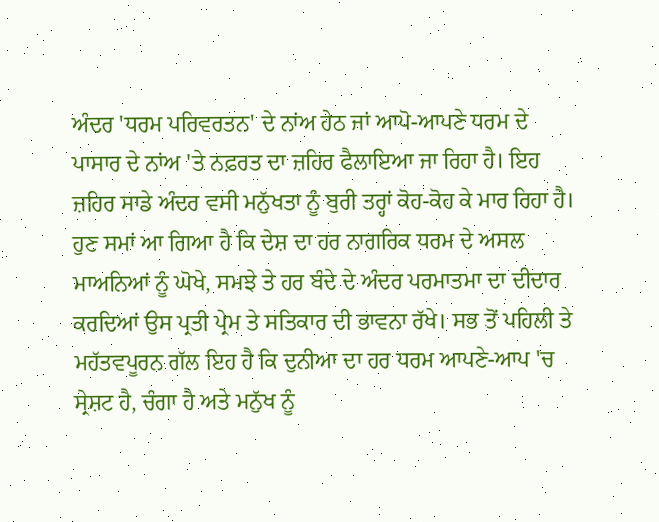ਅੰਦਰ 'ਧਰਮ ਪਰਿਵਰਤਨ' ਦੇ ਨਾਂਅ ਹੇਠ ਜਾਂ ਆਪੋ-ਆਪਣੇ ਧਰਮ ਦੇ ਪਾਸਾਰ ਦੇ ਨਾਂਅ 'ਤੇ ਨਫ਼ਰਤ ਦਾ ਜ਼ਹਿਰ ਫੈਲਾਇਆ ਜਾ ਰਿਹਾ ਹੈ। ਇਹ ਜ਼ਹਿਰ ਸਾਡੇ ਅੰਦਰ ਵਸੀ ਮਨੁੱਖਤਾ ਨੂੰ ਬੁਰੀ ਤਰ੍ਹਾਂ ਕੋਹ-ਕੋਹ ਕੇ ਮਾਰ ਰਿਹਾ ਹੈ। ਹੁਣ ਸਮਾਂ ਆ ਗਿਆ ਹੈ ਕਿ ਦੇਸ਼ ਦਾ ਹਰ ਨਾਗਰਿਕ ਧਰਮ ਦੇ ਅਸਲ ਮਾਅਨਿਆਂ ਨੂੰ ਘੋਖੇ, ਸਮਝੇ ਤੇ ਹਰ ਬੰਦੇ ਦੇ ਅੰਦਰ ਪਰਮਾਤਮਾ ਦਾ ਦੀਦਾਰ ਕਰਦਿਆਂ ਉਸ ਪ੍ਰਤੀ ਪ੍ਰੇਮ ਤੇ ਸਤਿਕਾਰ ਦੀ ਭਾਵਨਾ ਰੱਖੇ। ਸਭ ਤੋਂ ਪਹਿਲੀ ਤੇ ਮਹੱਤਵਪੂਰਨ ਗੱਲ ਇਹ ਹੈ ਕਿ ਦੁਨੀਆ ਦਾ ਹਰ ਧਰਮ ਆਪਣੇ-ਆਪ 'ਚ ਸ੍ਰੇਸ਼ਟ ਹੈ, ਚੰਗਾ ਹੈ ਅਤੇ ਮਨੁੱਖ ਨੂੰ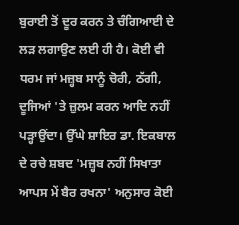ਬੁਰਾਈ ਤੋਂ ਦੂਰ ਕਰਨ ਤੇ ਚੰਗਿਆਈ ਦੇ ਲੜ ਲਗਾਉਣ ਲਈ ਹੀ ਹੈ। ਕੋਈ ਵੀ ਧਰਮ ਜਾਂ ਮਜ਼੍ਹਬ ਸਾਨੂੰ ਚੋਰੀ, ਠੱਗੀ, ਦੂਜਿਆਂ 'ਤੇ ਜ਼ੁਲਮ ਕਰਨ ਆਦਿ ਨਹੀਂ ਪੜ੍ਹਾਉਂਦਾ। ਉੱਘੇ ਸ਼ਾਇਰ ਡਾ. ਇਕਬਾਲ ਦੇ ਰਚੇ ਸ਼ਬਦ 'ਮਜ਼੍ਹਬ ਨਹੀਂ ਸਿਖਾਤਾ ਆਪਸ ਮੇਂ ਬੈਰ ਰਖਨਾ' ਅਨੁਸਾਰ ਕੋਈ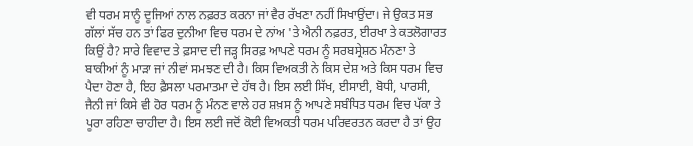ਵੀ ਧਰਮ ਸਾਨੂੰ ਦੂਜਿਆਂ ਨਾਲ ਨਫ਼ਰਤ ਕਰਨਾ ਜਾਂ ਵੈਰ ਰੱਖਣਾ ਨਹੀਂ ਸਿਖਾਉਂਦਾ। ਜੇ ਉਕਤ ਸਭ ਗੱਲਾਂ ਸੱਚ ਹਨ ਤਾਂ ਫਿਰ ਦੁਨੀਆ ਵਿਚ ਧਰਮ ਦੇ ਨਾਂਅ 'ਤੇ ਐਨੀ ਨਫ਼ਰਤ, ਈਰਖਾ ਤੇ ਕਤਲੋਗਾਰਤ ਕਿਉਂ ਹੈ? ਸਾਰੇ ਵਿਵਾਦ ਤੇ ਫ਼ਸਾਦ ਦੀ ਜੜ੍ਹ ਸਿਰਫ਼ ਆਪਣੇ ਧਰਮ ਨੂੰ ਸਰਬਸ੍ਰੇਸ਼ਠ ਮੰਨਣਾ ਤੇ ਬਾਕੀਆਂ ਨੂੰ ਮਾੜਾ ਜਾਂ ਨੀਵਾਂ ਸਮਝਣ ਦੀ ਹੈ। ਕਿਸ ਵਿਅਕਤੀ ਨੇ ਕਿਸ ਦੇਸ਼ ਅਤੇ ਕਿਸ ਧਰਮ ਵਿਚ ਪੈਦਾ ਹੋਣਾ ਹੈ, ਇਹ ਫ਼ੈਸਲਾ ਪਰਮਾਤਮਾ ਦੇ ਹੱਥ ਹੈ। ਇਸ ਲਈ ਸਿੱਖ, ਈਸਾਈ, ਬੋਧੀ, ਪਾਰਸੀ, ਜੈਨੀ ਜਾਂ ਕਿਸੇ ਵੀ ਹੋਰ ਧਰਮ ਨੂੰ ਮੰਨਣ ਵਾਲੇ ਹਰ ਸ਼ਖ਼ਸ ਨੂੰ ਆਪਣੇ ਸਬੰਧਿਤ ਧਰਮ ਵਿਚ ਪੱਕਾ ਤੇ ਪੂਰਾ ਰਹਿਣਾ ਚਾਹੀਦਾ ਹੈ। ਇਸ ਲਈ ਜਦੋਂ ਕੋਈ ਵਿਅਕਤੀ ਧਰਮ ਪਰਿਵਰਤਨ ਕਰਦਾ ਹੈ ਤਾਂ ਉਹ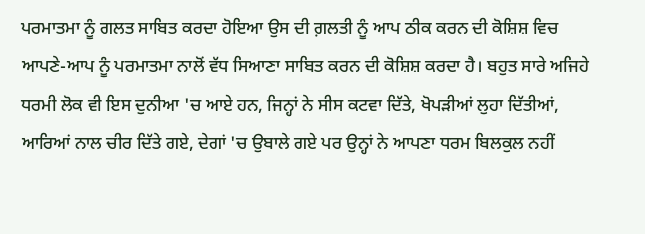ਪਰਮਾਤਮਾ ਨੂੰ ਗਲਤ ਸਾਬਿਤ ਕਰਦਾ ਹੋਇਆ ਉਸ ਦੀ ਗ਼ਲਤੀ ਨੂੰ ਆਪ ਠੀਕ ਕਰਨ ਦੀ ਕੋਸ਼ਿਸ਼ ਵਿਚ ਆਪਣੇ-ਆਪ ਨੂੰ ਪਰਮਾਤਮਾ ਨਾਲੋਂ ਵੱਧ ਸਿਆਣਾ ਸਾਬਿਤ ਕਰਨ ਦੀ ਕੋਸ਼ਿਸ਼ ਕਰਦਾ ਹੈ। ਬਹੁਤ ਸਾਰੇ ਅਜਿਹੇ ਧਰਮੀ ਲੋਕ ਵੀ ਇਸ ਦੁਨੀਆ 'ਚ ਆਏ ਹਨ, ਜਿਨ੍ਹਾਂ ਨੇ ਸੀਸ ਕਟਵਾ ਦਿੱਤੇ, ਖੋਪੜੀਆਂ ਲੁਹਾ ਦਿੱਤੀਆਂ, ਆਰਿਆਂ ਨਾਲ ਚੀਰ ਦਿੱਤੇ ਗਏ, ਦੇਗਾਂ 'ਚ ਉਬਾਲੇ ਗਏ ਪਰ ਉਨ੍ਹਾਂ ਨੇ ਆਪਣਾ ਧਰਮ ਬਿਲਕੁਲ ਨਹੀਂ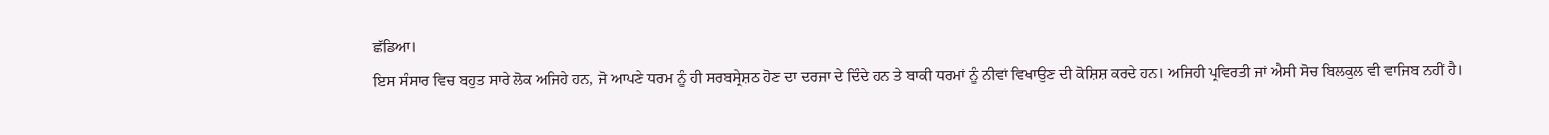ਛੱਡਿਆ।
ਇਸ ਸੰਸਾਰ ਵਿਚ ਬਹੁਤ ਸਾਰੇ ਲੋਕ ਅਜਿਹੇ ਹਨ, ਜੋ ਆਪਣੇ ਧਰਮ ਨੂੰ ਹੀ ਸਰਬਸ੍ਰੇਸ਼ਠ ਹੋਣ ਦਾ ਦਰਜਾ ਦੇ ਦਿੰਦੇ ਹਨ ਤੇ ਬਾਕੀ ਧਰਮਾਂ ਨੂੰ ਨੀਵਾਂ ਵਿਖਾਉਣ ਦੀ ਕੋਸ਼ਿਸ਼ ਕਰਦੇ ਹਨ। ਅਜਿਹੀ ਪ੍ਰਵਿਰਤੀ ਜਾਂ ਐਸੀ ਸੋਚ ਬਿਲਕੁਲ ਵੀ ਵਾਜਿਬ ਨਹੀਂ ਹੈ।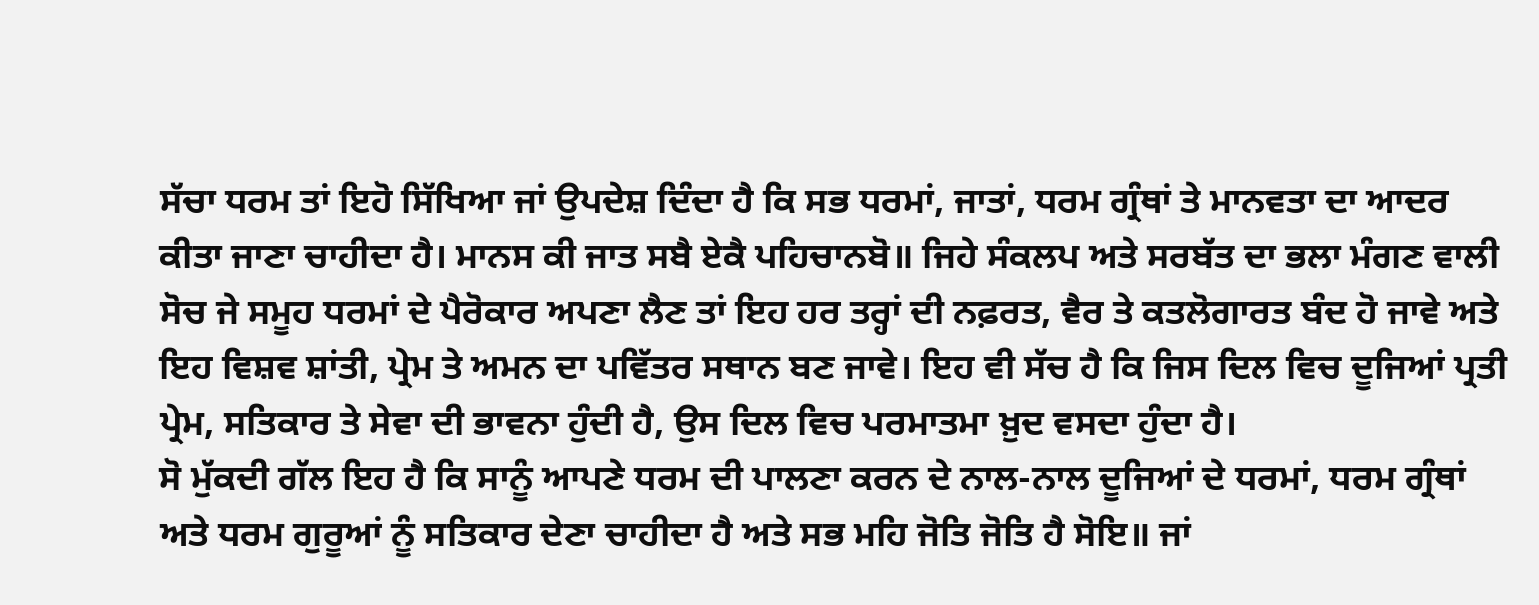ਸੱਚਾ ਧਰਮ ਤਾਂ ਇਹੋ ਸਿੱਖਿਆ ਜਾਂ ਉਪਦੇਸ਼ ਦਿੰਦਾ ਹੈ ਕਿ ਸਭ ਧਰਮਾਂ, ਜਾਤਾਂ, ਧਰਮ ਗ੍ਰੰਥਾਂ ਤੇ ਮਾਨਵਤਾ ਦਾ ਆਦਰ ਕੀਤਾ ਜਾਣਾ ਚਾਹੀਦਾ ਹੈ। ਮਾਨਸ ਕੀ ਜਾਤ ਸਬੈ ਏਕੈ ਪਹਿਚਾਨਬੋ॥ ਜਿਹੇ ਸੰਕਲਪ ਅਤੇ ਸਰਬੱਤ ਦਾ ਭਲਾ ਮੰਗਣ ਵਾਲੀ ਸੋਚ ਜੇ ਸਮੂਹ ਧਰਮਾਂ ਦੇ ਪੈਰੋਕਾਰ ਅਪਣਾ ਲੈਣ ਤਾਂ ਇਹ ਹਰ ਤਰ੍ਹਾਂ ਦੀ ਨਫ਼ਰਤ, ਵੈਰ ਤੇ ਕਤਲੋਗਾਰਤ ਬੰਦ ਹੋ ਜਾਵੇ ਅਤੇ ਇਹ ਵਿਸ਼ਵ ਸ਼ਾਂਤੀ, ਪ੍ਰੇਮ ਤੇ ਅਮਨ ਦਾ ਪਵਿੱਤਰ ਸਥਾਨ ਬਣ ਜਾਵੇ। ਇਹ ਵੀ ਸੱਚ ਹੈ ਕਿ ਜਿਸ ਦਿਲ ਵਿਚ ਦੂਜਿਆਂ ਪ੍ਰਤੀ ਪ੍ਰੇਮ, ਸਤਿਕਾਰ ਤੇ ਸੇਵਾ ਦੀ ਭਾਵਨਾ ਹੁੰਦੀ ਹੈ, ਉਸ ਦਿਲ ਵਿਚ ਪਰਮਾਤਮਾ ਖ਼ੁਦ ਵਸਦਾ ਹੁੰਦਾ ਹੈ।
ਸੋ ਮੁੱਕਦੀ ਗੱਲ ਇਹ ਹੈ ਕਿ ਸਾਨੂੰ ਆਪਣੇ ਧਰਮ ਦੀ ਪਾਲਣਾ ਕਰਨ ਦੇ ਨਾਲ-ਨਾਲ ਦੂਜਿਆਂ ਦੇ ਧਰਮਾਂ, ਧਰਮ ਗ੍ਰੰਥਾਂ ਅਤੇ ਧਰਮ ਗੁਰੂਆਂ ਨੂੰ ਸਤਿਕਾਰ ਦੇਣਾ ਚਾਹੀਦਾ ਹੈ ਅਤੇ ਸਭ ਮਹਿ ਜੋਤਿ ਜੋਤਿ ਹੈ ਸੋਇ॥ ਜਾਂ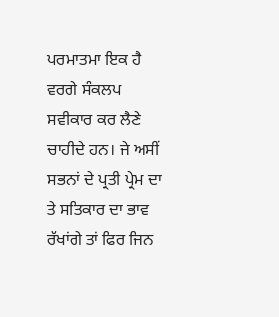ਪਰਮਾਤਮਾ ਇਕ ਹੈ ਵਰਗੇ ਸੰਕਲਪ ਸਵੀਕਾਰ ਕਰ ਲੈਣੇ ਚਾਹੀਦੇ ਹਨ। ਜੇ ਅਸੀਂ ਸਭਨਾਂ ਦੇ ਪ੍ਰਤੀ ਪ੍ਰੇਮ ਦਾ ਤੇ ਸਤਿਕਾਰ ਦਾ ਭਾਵ ਰੱਖਾਂਗੇ ਤਾਂ ਫਿਰ ਜਿਨ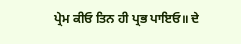ਪ੍ਰੇਮ ਕੀਓ ਤਿਨ ਹੀ ਪ੍ਰਭ ਪਾਇਓ॥ ਦੇ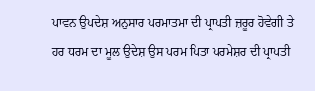ਪਾਵਨ ਉਪਦੇਸ਼ ਅਨੁਸਾਰ ਪਰਮਾਤਮਾ ਦੀ ਪ੍ਰਾਪਤੀ ਜ਼ਰੂਰ ਹੋਵੇਗੀ ਤੇ ਹਰ ਧਰਮ ਦਾ ਮੂਲ ਉਦੇਸ਼ ਉਸ ਪਰਮ ਪਿਤਾ ਪਰਮੇਸ਼ਰ ਦੀ ਪ੍ਰਾਪਤੀ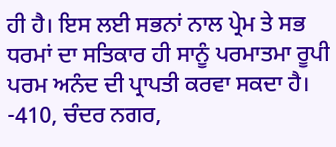ਹੀ ਹੈ। ਇਸ ਲਈ ਸਭਨਾਂ ਨਾਲ ਪ੍ਰੇਮ ਤੇ ਸਭ ਧਰਮਾਂ ਦਾ ਸਤਿਕਾਰ ਹੀ ਸਾਨੂੰ ਪਰਮਾਤਮਾ ਰੂਪੀ ਪਰਮ ਅਨੰਦ ਦੀ ਪ੍ਰਾਪਤੀ ਕਰਵਾ ਸਕਦਾ ਹੈ।
-410, ਚੰਦਰ ਨਗਰ,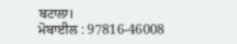ਬਟਾਲਾ।
ਮੋਬਾਈਲ : 97816-46008